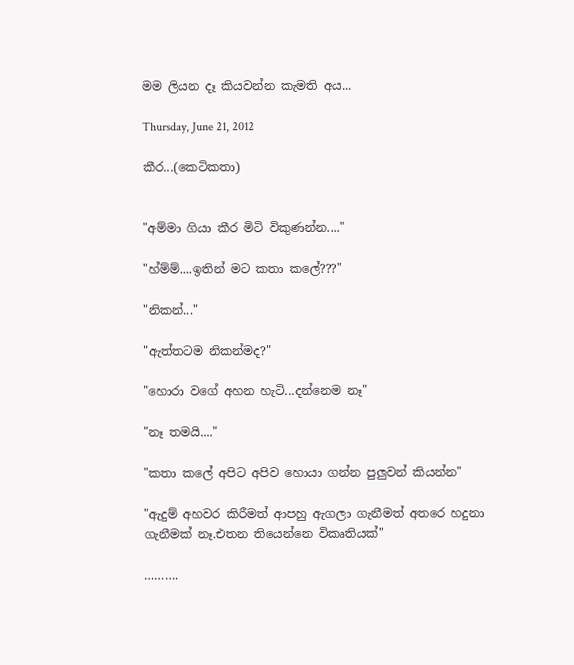මම ලියන දෑ කියවන්න කැමති අය...

Thursday, June 21, 2012

කීර...(කෙටිකතා)


"අම්මා ගියා කීර මිටි විකුණන්න...."

"හ්ම්ම්....ඉතින් මට කතා කලේ???"

"නිකන්..."

"ඇත්තටම නිකන්මද?"

"හොරා වගේ අහන හැටි...දන්නෙම නෑ"

"නෑ තමයි...."

"කතා කලේ අපිට අපිව හොයා ගන්න පුලුවන් කියන්න"

"ඇදුම් අහවර කිරීමත් ආපහු ඇගලා ගැනීමත් අතරෙ හදුනා ගැනීමක් නෑ.එතන තියෙන්නෙ විකෘතියක්"

……….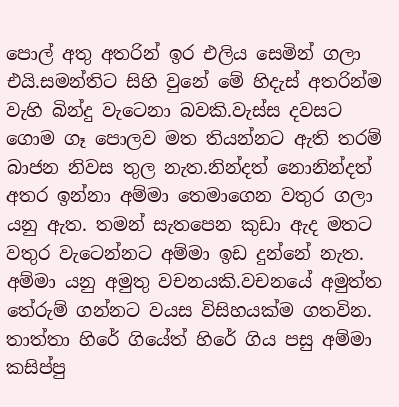පොල් අතු අතරින් ඉර එලිය සෙමින් ගලා එයි.සමන්තිට සිහි වුනේ මේ හිදැස් අතරින්ම වැහි බින්දු වැටෙනා බවකි.වැස්ස දවසට  ගොම ගෑ පොලව මත තියන්නට ඇති තරම් බාජන නිවස තුල නැත.නින්දත් නොනින්දත් අතර ඉන්නා අම්මා තෙමාගෙන වතුර ගලා යනු ඇත. තමන් සැතපෙන කුඩා ඇද මතට වතුර වැටෙන්නට අම්මා ඉඩ දුන්නේ නැත. අම්මා යනු අමුතු වචනයකි.වචනයේ අමුත්ත තේරුම් ගන්නට වයස විසිහයක්ම ගතවින. තාත්තා හිරේ ගියේත් හිරේ ගිය පසු අම්මා කසිප්පු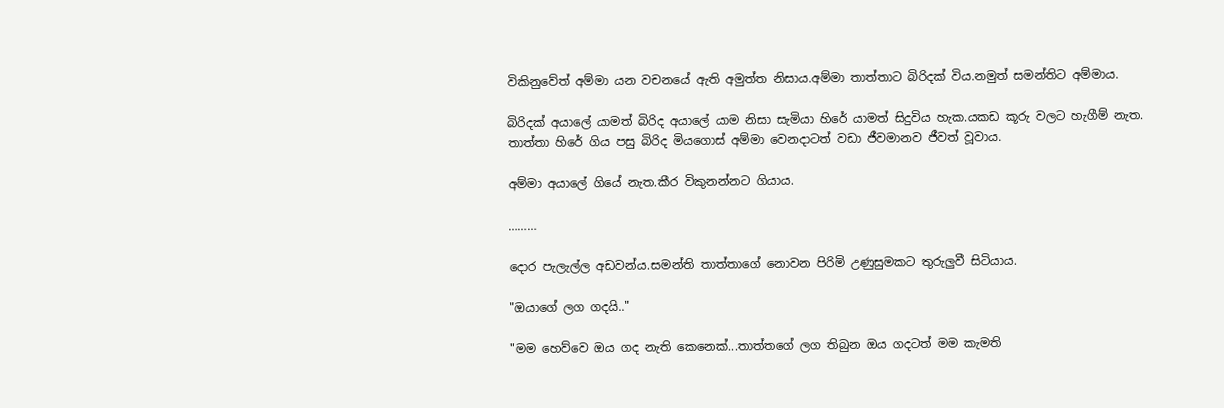විකිනුවේත් අම්මා යන වචනයේ ඇති අමුත්ත නිසාය.අම්මා තාත්තාට බිරිදක් විය.නමුත් සමන්තිට අම්මාය.

බිරිදක් අයාලේ යාමත් බිරිද අයාලේ යාම නිසා සැමියා හිරේ යාමත් සිදුවිය හැක.යකඩ කූරු වලට හැගීම් නැත. තාත්තා හිරේ ගිය පසු බිරිද මියගොස් අම්මා වෙනදාටත් වඩා ජීවමානව ජීවත් වූවාය.

අම්මා අයාලේ ගියේ නැත.කීර විකුනන්නට ගියාය.

………

දොර පැලැල්ල අඩවන්ය.සමන්ති තාත්තාගේ නොවන පිරිමි උණුසුමකට තුරුලුවී සිටියාය.

"ඔයාගේ ලග ගදයි.."

"මම හෙව්වෙ ඔය ගද නැති කෙනෙක්...තාත්තගේ ලග තිබුන ඔය ගදටත් මම කැමති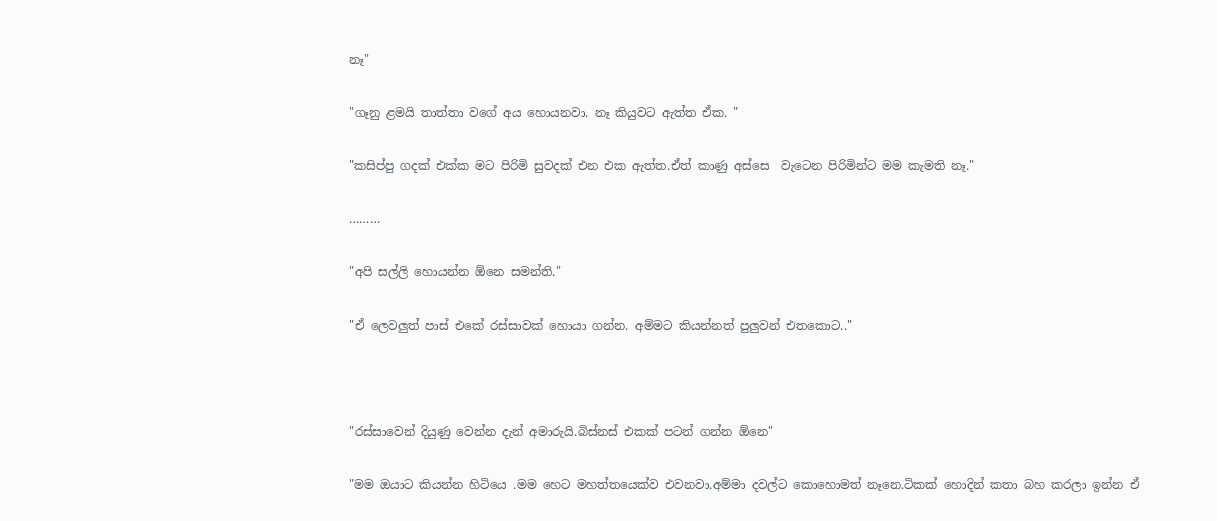නෑ"

"ගෑනු ළමයි තාත්තා වගේ අය හොයනවා. නෑ කියුවට ඇත්ත ඒක. "

"කසිප්පු ගදක් එක්ක මට පිරිමි සුවදක් එන එක ඇත්ත.ඒත් කාණු අස්සෙ  වැටෙන පිරිමින්ට මම කැමති නෑ."

………

"අපි සල්ලි හොයන්න ඕනෙ සමන්ති."

"ඒ ලෙවලුත් පාස් එකේ රස්සාවක් හොයා ගන්න. අම්මට කියන්නත් පුලුවන් එතකොට.."



"රස්සාවෙන් දියුණු වෙන්න දැන් අමාරුයි.බිස්නස් එකක් පටන් ගන්න ඕනෙ"

"මම ඔයාට කියන්න හිටියෙ .මම හෙට මහත්තයෙක්ව එවනවා.අම්මා දවල්ට කොහොමත් නෑනෙ.ටිකක් හොදින් කතා බහ කරලා ඉන්න ඒ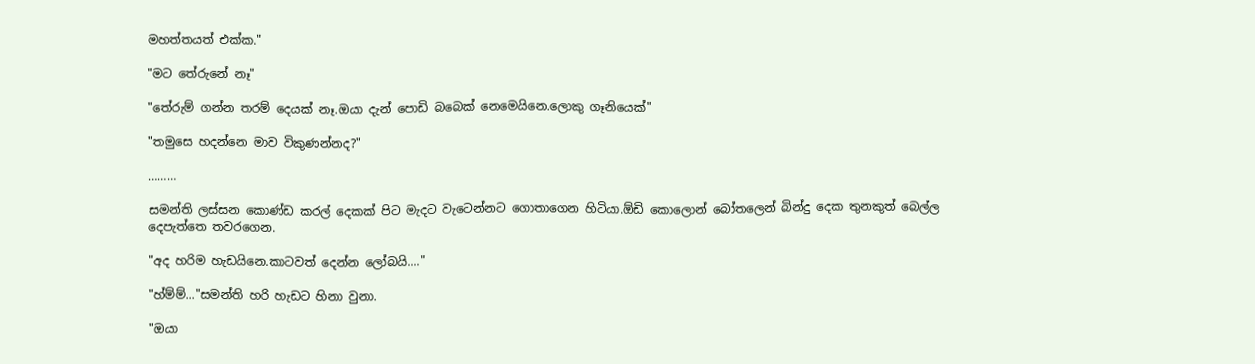මහත්තයත් එක්ක."

"මට තේරුනේ නෑ"

"තේරුම් ගන්න තරම් දෙයක් නෑ.ඔයා දැන් පොඩි බබෙක් නෙමෙයිනෙ.ලොකු ගෑනියෙක්"

"තමුසෙ හදන්නෙ මාව විකුණන්නද?"

………

සමන්ති ලස්සන කොණ්ඩ කරල් දෙකක් පිට මැදට වැටෙන්නට ගොතාගෙන හිටියා.ඕඩි කොලොන් බෝතලෙන් බින්දු දෙක තුනකුත් බෙල්ල දෙපැත්තෙ තවරගෙන.

"අද හරිම හැඩයිනෙ.කාටවත් දෙන්න ලෝබයි...."

"හ්ම්ම්..."සමන්ති හරි හැඩට හිනා වුනා.

"ඔයා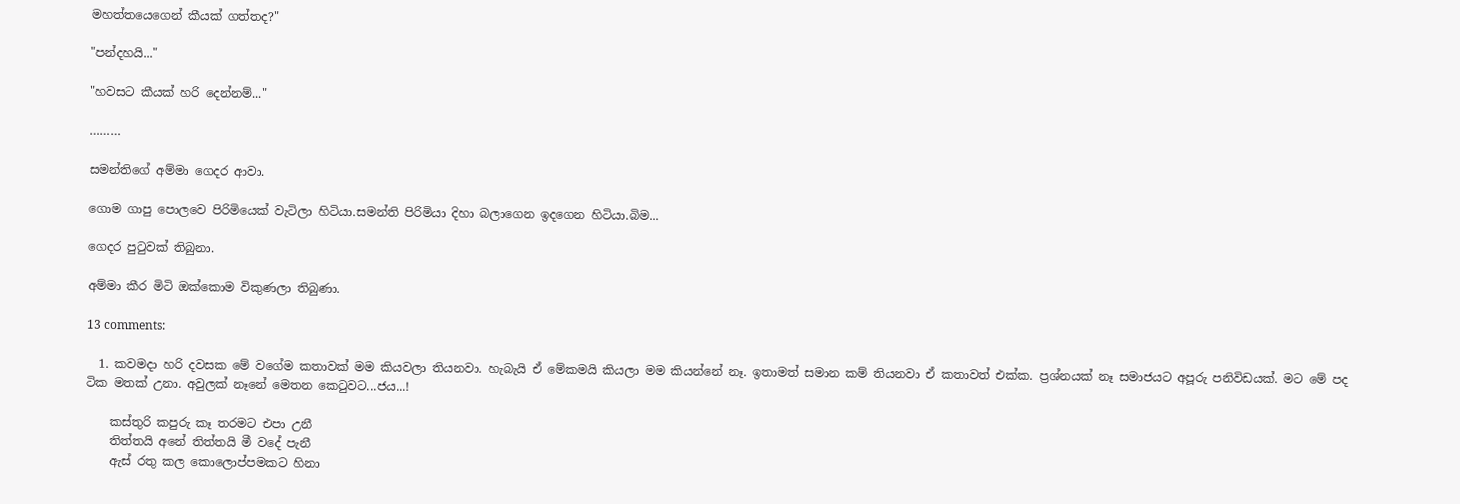මහත්තයෙගෙන් කීයක් ගත්තද?"

"පන්දහයි..."

"හවසට කීයක් හරි දෙන්නම්..."

………

සමන්තිගේ අම්මා ගෙදර ආවා.

ගොම ගාපු පොලවෙ පිරිමියෙක් වැටිලා හිටියා.සමන්ති පිරිමියා දිහා බලාගෙන ඉදගෙන හිටියා.බිම...

ගෙදර පුටුවක් තිබුනා.

අම්මා කීර මිටි ඔක්කොම විකුණලා තිබුණා.

13 comments:

  1. කවමදා හරි දවසක මේ වගේම කතාවක් මම කියවලා තියනවා. හැබැයි ඒ මේකමයි කියලා මම කියන්නේ නෑ. ඉතාමත් සමාන කම් තියනවා ඒ කතාවත් එක්ක. ප්‍රශ්නයක් නෑ සමාජයට අපූරු පනිවිඩයක්. මට මේ පද ටික මතක් උනා. අවුලක් නෑනේ මෙතන කෙ‍ටුවට...ජය...!

    කස්තුරි කපුරු කෑ තරමට එපා උනී
    තිත්තයි අනේ තිත්තයි මී වදේ පැනී
    ඇස් රතු කල කොලොප්පමකට හිනා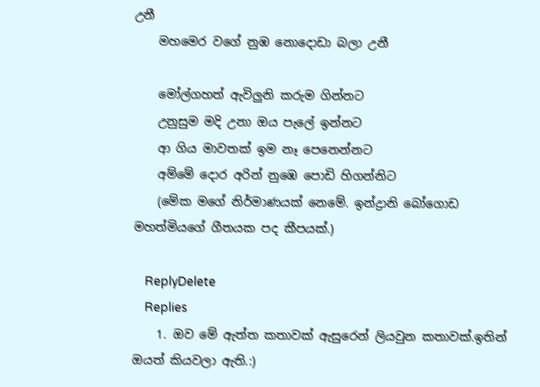උනී
    මහමෙර වගේ නුඹ නොදොඩා බලා උනී

    මෝල්ගහත් ඇවිලුනි කරුම ගින්නට
    උනුසුම මදි උනා ඔය පැලේ ඉන්නට
    ආ ගිය මාවතක් ඉම නෑ පෙනෙන්නට
    අම්මේ දොර අරින් නුඹෙ පොඩි හිගන්නිට
    (මේක මගේ නිර්මාණයක් නෙමේ. ඉන්ද්‍රානි බෝගොඩ මහත්මියගේ ගීතයක පද කීපයක්.)

    ReplyDelete
    Replies
    1. ඔව මේ ඇත්ත කතාවක් ඇසුරෙන් ලියවුන කතාවක්.ඉතින් ඔයත් කියවලා ඇති.:)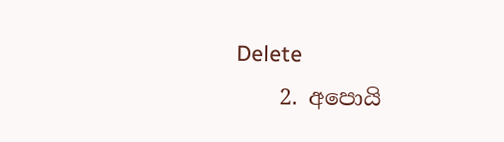Delete
    2. අපොයි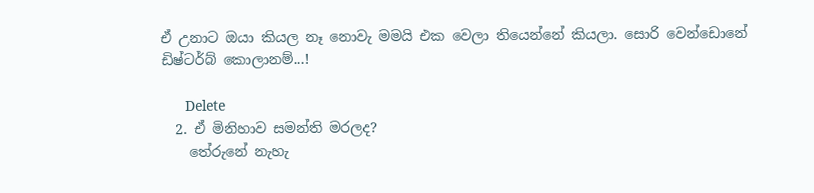ඒ උනාට ඔයා කියල නෑ නොවැ මමයි එක වෙලා තියෙන්නේ කියලා. සොරි වෙන්ඩොනේ ඩිෂ්ටර්බ් කොලානම්...!

      Delete
  2. ඒ මිනිහාව සමන්ති මරලද?
    තේරුනේ නැහැ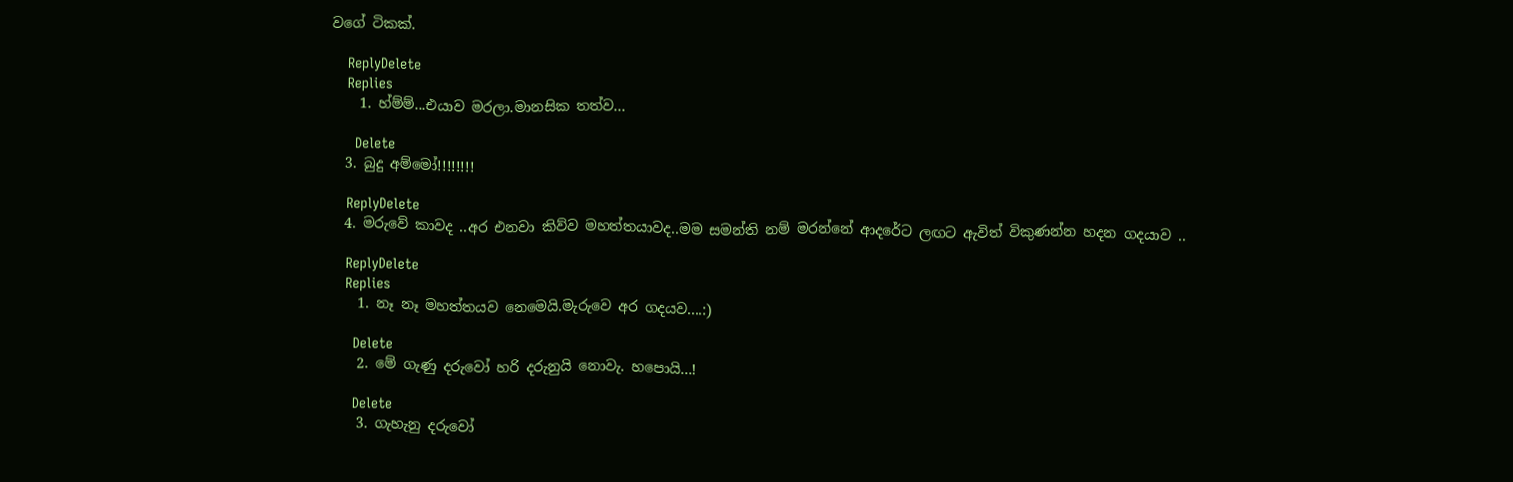වගේ ටිකක්.

    ReplyDelete
    Replies
    1. හ්ම්ම්...එයාව මරලා.මානසික තත්ව...

      Delete
  3. බුදු අම්මෝ!!!!!!!!

    ReplyDelete
  4. මරුවේ කාවද ..අර එනවා කිව්ව මහත්තයාවද..මම සමන්ති නම් මරන්නේ ආදරේට ලඟට ඇවිත් විකුණන්න හදන ගදයාව ..

    ReplyDelete
    Replies
    1. නෑ නෑ මහත්තයව නෙමෙයි.මැරුවෙ අර ගදයව....:)

      Delete
    2. මේ ගැණු දරුවෝ හරි දරුනුයි නොවැ. හපොයි...!

      Delete
    3. ගැහැනු දරුවෝ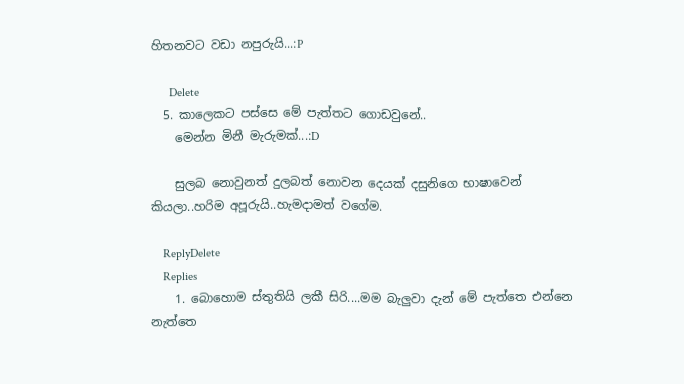හිතනවට වඩා නපුරුයි...:P

      Delete
  5. කාලෙකට පස්සෙ මේ පැත්තට ගොඩවුනේ..
    මෙන්න මිනී මැරුමක්...:D

    සුලබ නොවුනත් දුලබත් නොවන දෙයක් දසුනිගෙ භාෂාවෙන් කියලා..හරිම අපූරුයි..හැමදාමත් වගේම.

    ReplyDelete
    Replies
    1. බොහොම ස්තුතියි ලකී සිරි....මම බැලුවා දැන් මේ පැත්තෙ එන්නෙ නැත්තෙ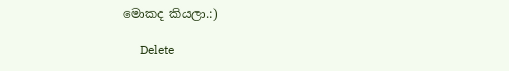මොකද කියලා.:)

      Delete